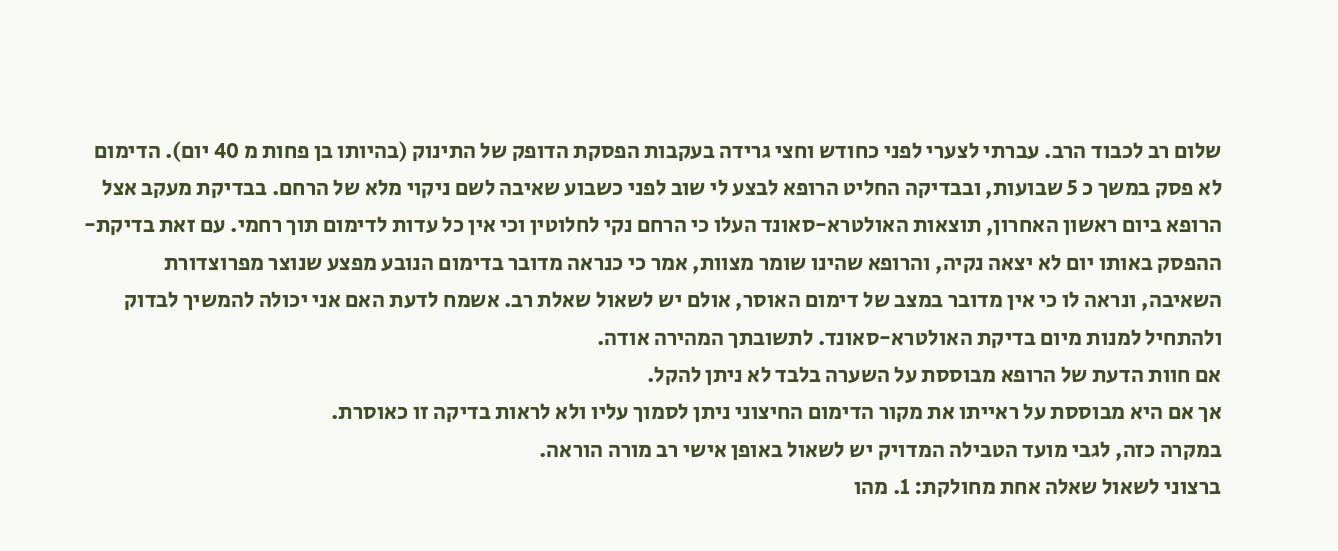שלום רב לכבוד הרב. עברתי לצערי לפני כחודש וחצי גרידה בעקבות הפסקת הדופק של התינוק (בהיותו בן פחות מ 40 יום). הדימום לא פסק במשך כ 5 שבועות, ובבדיקה החליט הרופא לבצע לי שוב לפני כשבוע שאיבה לשם ניקוי מלא של הרחם. בבדיקת מעקב אצל הרופא ביום ראשון האחרון, תוצאות האולטרא-סאונד העלו כי הרחם נקי לחלוטין וכי אין כל עדות לדימום תוך רחמי. עם זאת בדיקת-ההפסק באותו יום לא יצאה נקיה, והרופא שהינו שומר מצוות, אמר כי כנראה מדובר בדימום הנובע מפצע שנוצר מפרוצדורת השאיבה, ונראה לו כי אין מדובר במצב של דימום האוסר, אולם יש לשאול שאלת רב. אשמח לדעת האם אני יכולה להמשיך לבדוק ולהתחיל למנות מיום בדיקת האולטרא-סאונד. לתשובתך המהירה אודה.
אם חוות הדעת של הרופא מבוססת על השערה בלבד לא ניתן להקל.
אך אם היא מבוססת על ראייתו את מקור הדימום החיצוני ניתן לסמוך עליו ולא לראות בדיקה זו כאוסרת.
במקרה כזה, לגבי מועד הטבילה המדויק יש לשאול באופן אישי רב מורה הוראה.
ברצוני לשאול שאלה אחת מחולקת: 1. מהו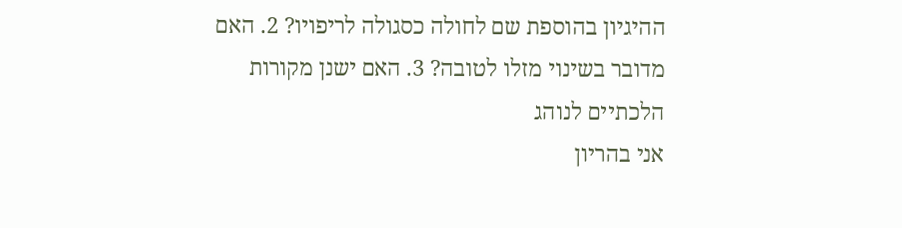ההיגיון בהוספת שם לחולה כסגולה לריפויו? 2. האם מדובר בשינוי מזלו לטובה? 3. האם ישנן מקורות הלכתיים לנוהג
אני בהריון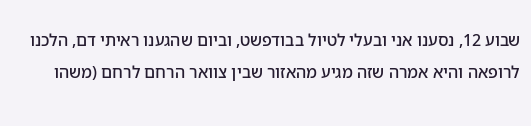שבוע 12, נסענו אני ובעלי לטיול בבודפשט, וביום שהגענו ראיתי דם, הלכנו לרופאה והיא אמרה שזה מגיע מהאזור שבין צוואר הרחם לרחם (משהו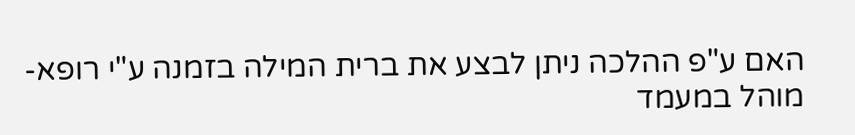האם ע"פ ההלכה ניתן לבצע את ברית המילה בזמנה ע"י רופא-מוהל במעמד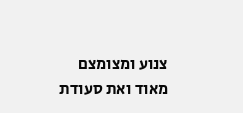צנוע ומצומצם מאוד ואת סעודת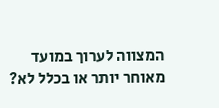המצווה לערוך במועד מאוחר יותר או בכלל לא?